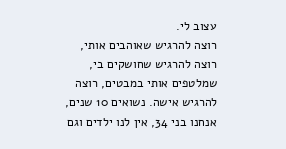עצוב לי.
רוצה להרגיש שאוהבים אותי, רוצה להרגיש שחושקים בי, שמלטפים אותי במבטים, רוצה להרגיש אישה. נשואים 10 שנים, אנחנו בני 34, אין לנו ילדים וגם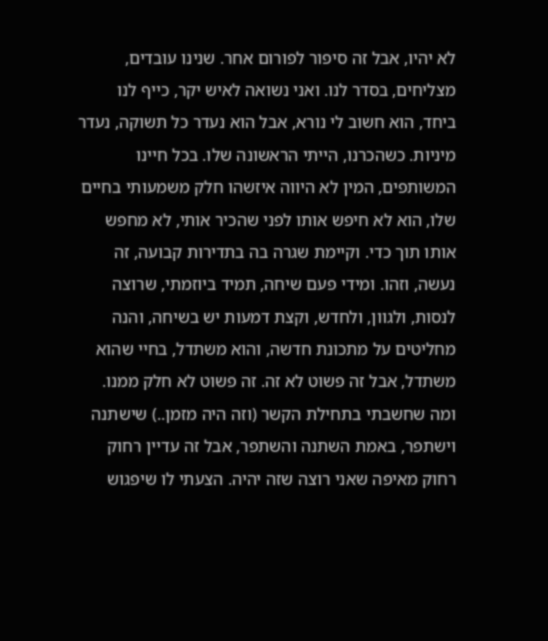לא יהיו, אבל זה סיפור לפורום אחר. שנינו עובדים, מצליחים, בסדר לנו. ואני נשואה לאיש יקר, כייף לנו ביחד, הוא חשוב לי נורא, אבל הוא נעדר כל תשוקה, נעדר מיניות. כשהכרנו, הייתי הראשונה שלו. בכל חיינו המשותפים, המין לא היווה איזשהו חלק משמעותי בחיים שלו, הוא לא חיפש אותו לפני שהכיר אותי, לא מחפש אותו תוך כדי. וקיימת שגרה בה בתדירות קבועה, זה נעשה, וזהו. ומידי פעם שיחה, תמיד ביוזמתי, שרוצה לנסות, ולגוון, ולחדש, וקצת דמעות יש בשיחה, והנה מחליטים על מתכונת חדשה, והוא משתדל, בחיי שהוא משתדל, אבל זה פשוט לא זה. זה פשוט לא חלק ממנו. ומה שחשבתי בתחילת הקשר (וזה היה מזמן..) שישתנה וישתפר, באמת השתנה והשתפר, אבל זה עדיין רחוק רחוק מאיפה שאני רוצה שזה יהיה. הצעתי לו שיפגוש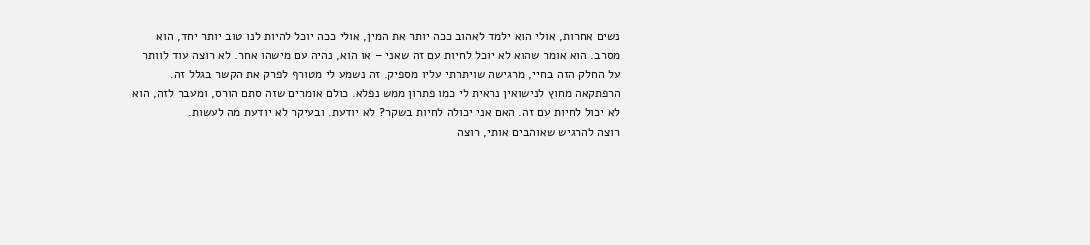נשים אחרות, אולי הוא ילמד לאהוב ככה יותר את המין, אולי ככה יוכל להיות לנו טוב יותר יחד, הוא מסרב. הוא אומר שהוא לא יוכל לחיות עם זה שאני – או הוא, נהיה עם מישהו אחר. לא רוצה עוד לוותר על החלק הזה בחיי, מרגישה שויתרתי עליו מספיק. זה נשמע לי מטורף לפרק את הקשר בגלל זה. הרפתקאה מחוץ לנישואין נראית לי כמו פתרון ממש נפלא. כולם אומרים שזה סתם הורס, ומעבר לזה, הוא לא יכול לחיות עם זה. האם אני יכולה לחיות בשקר? לא יודעת. ובעיקר לא יודעת מה לעשות.
רוצה להרגיש שאוהבים אותי, רוצה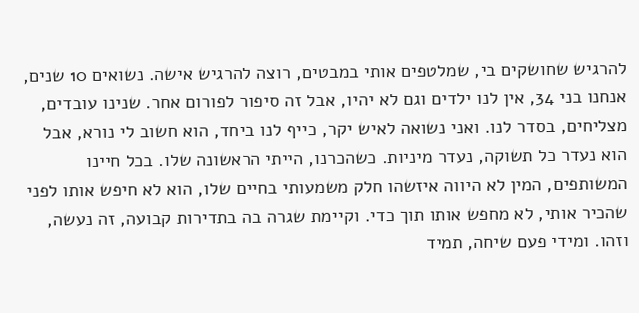להרגיש שחושקים בי, שמלטפים אותי במבטים, רוצה להרגיש אישה. נשואים 10 שנים, אנחנו בני 34, אין לנו ילדים וגם לא יהיו, אבל זה סיפור לפורום אחר. שנינו עובדים, מצליחים, בסדר לנו. ואני נשואה לאיש יקר, כייף לנו ביחד, הוא חשוב לי נורא, אבל הוא נעדר כל תשוקה, נעדר מיניות. כשהכרנו, הייתי הראשונה שלו. בכל חיינו המשותפים, המין לא היווה איזשהו חלק משמעותי בחיים שלו, הוא לא חיפש אותו לפני שהכיר אותי, לא מחפש אותו תוך כדי. וקיימת שגרה בה בתדירות קבועה, זה נעשה, וזהו. ומידי פעם שיחה, תמיד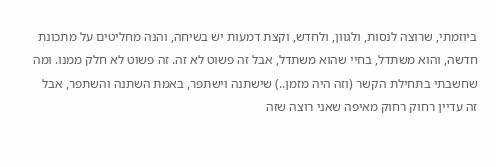ביוזמתי, שרוצה לנסות, ולגוון, ולחדש, וקצת דמעות יש בשיחה, והנה מחליטים על מתכונת חדשה, והוא משתדל, בחיי שהוא משתדל, אבל זה פשוט לא זה. זה פשוט לא חלק ממנו. ומה שחשבתי בתחילת הקשר (וזה היה מזמן..) שישתנה וישתפר, באמת השתנה והשתפר, אבל זה עדיין רחוק רחוק מאיפה שאני רוצה שזה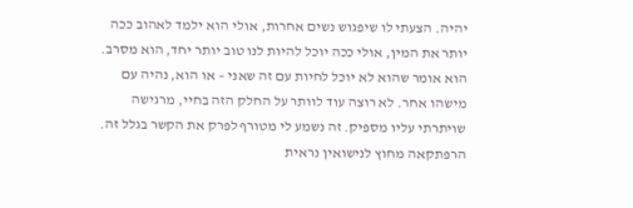יהיה. הצעתי לו שיפגוש נשים אחרות, אולי הוא ילמד לאהוב ככה יותר את המין, אולי ככה יוכל להיות לנו טוב יותר יחד, הוא מסרב. הוא אומר שהוא לא יוכל לחיות עם זה שאני – או הוא, נהיה עם מישהו אחר. לא רוצה עוד לוותר על החלק הזה בחיי, מרגישה שויתרתי עליו מספיק. זה נשמע לי מטורף לפרק את הקשר בגלל זה. הרפתקאה מחוץ לנישואין נראית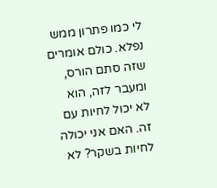לי כמו פתרון ממש נפלא. כולם אומרים שזה סתם הורס, ומעבר לזה, הוא לא יכול לחיות עם זה. האם אני יכולה לחיות בשקר? לא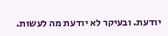יודעת. ובעיקר לא יודעת מה לעשות.